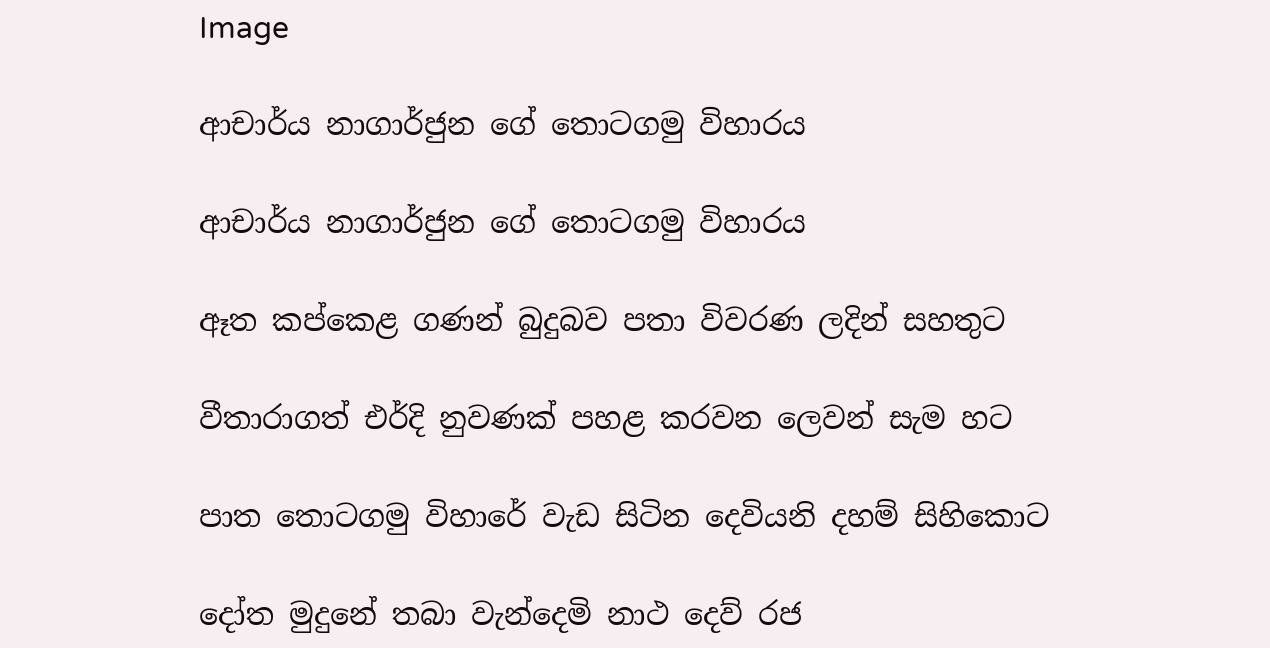Image

ආචාර්ය නාගාර්ජුන ගේ තොටගමු විහාරය

ආචාර්ය නාගාර්ජුන ගේ තොටගමු විහාරය

ඈත කප්කෙළ ගණන් බුදුබව පතා විවරණ ලදින් සහතුට

වීතාරාගත් එර්දි නුවණක් පහළ කරවන ලෙවන් සැම හට

පාත තොටගමු විහාරේ වැඩ සිටින දෙවියනි දහම් සිහිකොට

දෝත මුදුනේ තබා වැන්දෙමි නාථ දෙව් රජ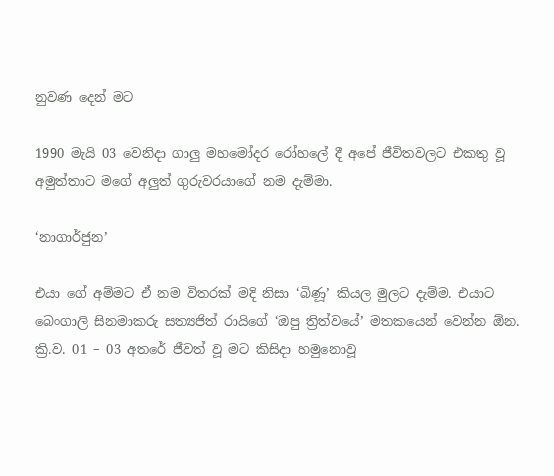නුවණ දෙන් මට

1990 මැයි 03 වෙනිදා ගාලු මහමෝදර රෝහලේ දී අපේ ජීවිතවලට එකතු වූ අමුත්තාට මගේ අලුත් ගුරුවරයාගේ නම දැම්මා.

‘නාගාර්ජුන’

එයා ගේ අම්මට ඒ නම විතරක් මදි නිසා ‘බිණූ’ කියල මුලට දැම්ම. එයාට බෙංගාලි සිනමාකරු සත්‍යජිත් රායිගේ ‘ඔපු ත්‍රිත්වයේ’ මතකයෙන් වෙන්න ඕන. ක්‍රි.ව. 01 – 03 අතරේ ජීවත් වූ මට කිසිදා හමුනොවූ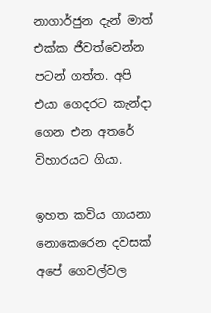නාගාර්ජුන දැන් මාත් එක්ක ජීවත්වෙන්න පටන් ගත්ත. අපි එයා ගෙදරට කැන්දා ගෙන එන අතරේ විහාරයට ගියා.

ඉහත කවිය ගායනා නොකෙරෙන දවසක් අපේ ගෙවල්වල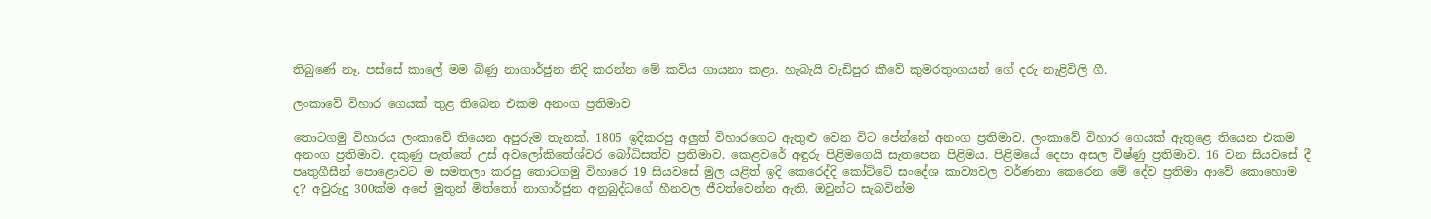තිබුණේ නෑ. පස්සේ කාලේ මම බිණු නාගාර්ජුන නිදි කරන්න මේ කවිය ගායනා කළා. හැබැයි වැඩිපුර කීවේ කුමරතුංගයන් ගේ දරු නැළිවිලි ගී.

ලංකාවේ විහාර ගෙයක් තුළ තිබෙන එකම අනංග ප්‍රතිමාව

තොටගමු විහාරය ලංකාවේ තියෙන අපුරුම තැනක්. 1805 ඉදිකරපු අලුත් විහාරගෙට ඇතුළු වෙන විට පේන්නේ අනංග ප්‍රතිමාව. ලංකාවේ විහාර ගෙයක් ඇතුළෙ තියෙන එකම අනංග ප්‍රතිමාව. දකුණු පැත්තේ උස් අවලෝකිතේශ්වර බෝධිසත්ව ප්‍රතිමාව. කෙළවරේ අඳුරු පිළිමගෙයි සැතපෙන පිළිමය. පිළිමයේ දෙපා අසල විෂ්ණු ප්‍රතිමාව. 16 වන සියවසේ දී පෘතුගීසීන් පොළොවට ම සමතලා කරපු තොටගමු විහාරෙ 19 සියවසේ මුල යළිත් ඉදි කෙරෙද්දි කෝට්ටේ සංදේශ කාව්‍යවල වර්ණනා කෙරෙන මේ දේව ප්‍රතිමා ආවේ කොහොම ද? අවුරුදු 300ක්ම අපේ මුතුන් මිත්තෝ නාගාර්ජුන අනුබුද්ධගේ හීනවල ජීවත්වෙන්න ඇති. ඔවුන්ට සැබවින්ම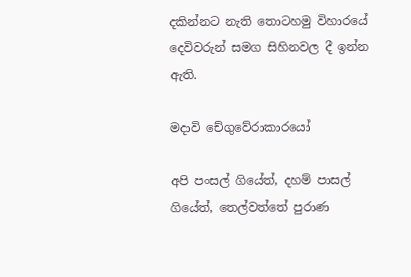දකින්නට නැති තොටහමු විහාරයේ දෙවිවරුන් සමග සිහිනවල දී ඉන්න ඇති.

මදාවි චේගුවේරාකාරයෝ

අපි පංසල් ගියේත්, දහම් පාසල් ගියේත්, තෙල්වත්තේ පුරාණ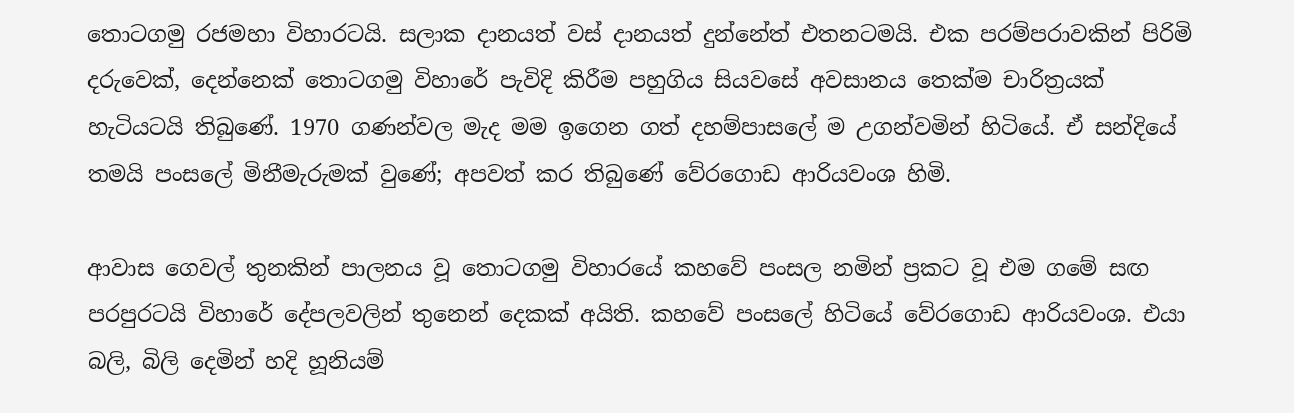තොටගමු රජමහා විහාරටයි. සලාක දානයත් වස් දානයත් දුන්නේත් එතනටමයි. එක පරම්පරාවකින් පිරිමි දරුවෙක්, දෙන්නෙක් තොටගමු විහාරේ පැවිදි කිරීම පහුගිය සියවසේ අවසානය තෙක්ම චාරිත්‍රයක් හැටියටයි තිබුණේ. 1970 ගණන්වල මැද මම ඉගෙන ගත් දහම්පාසලේ ම උගන්වමින් හිටියේ. ඒ සන්දියේ තමයි පංසලේ මිනීමැරුමක් වුණේ; අපවත් කර තිබුණේ වේරගොඩ ආරියවංශ හිමි.

ආවාස ගෙවල් තුනකින් පාලනය වූ තොටගමු විහාරයේ කහවේ පංසල නමින් ප්‍රකට වූ එම ගමේ සඟ පරපුරටයි විහාරේ දේපලවලින් තුනෙන් දෙකක් අයිති. කහවේ පංසලේ හිටියේ වේරගොඩ ආරියවංශ. එයා බලි, බිලි දෙමින් හදි හූනියම්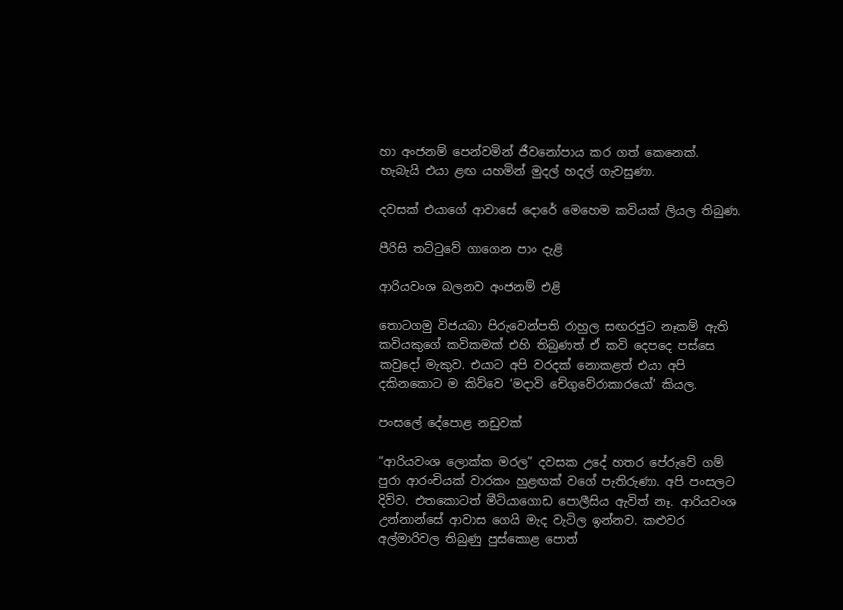හා අංජනම් පෙන්වමින් ජීවනෝපාය කර ගත් කෙනෙක්. හැබැයි එයා ළඟ යහමින් මුදල් හදල් ගැවසුණා.

දවසක් එයාගේ ආවාසේ දොරේ මෙහෙම කවියක් ලියල තිබුණ.

පීරිසි තට්ටුවේ ගාගෙන පාං දැළි

ආරියවංශ බලනව අංජනම් එළි

තොටගමු විජයබා පිරුවෙන්පති රාහුල සඟරජුට නෑකම් ඇති කවියකුගේ කවිකමක් එහි තිබුණත් ඒ කවි දෙපදෙ පස්සෙ කවුදෝ මැකුව. එයාට අපි වරදක් නොකළත් එයා අපි දකිනකොට ම කිව්වෙ ‘මදාවි චේගුවේරාකාරයෝ’ කියල.

පංසලේ දේපොළ නඩුවක්

“ආරියවංශ ලොක්ක මරල” දවසක උදේ හතර පේරුවේ ගම් පුරා ආරංචියක් වාරකං හුළඟක් වගේ පැතිරුණා. අපි පංසලට දිව්ව. එතකොටත් මීටියාගොඩ පොලීසිය ඇවිත් නෑ. ආරියවංශ උන්නාන්සේ ආවාස ගෙයි මැද වැටිල ඉන්නව. කළුවර අල්මාරිවල තිබුණු පුස්කොළ පොත්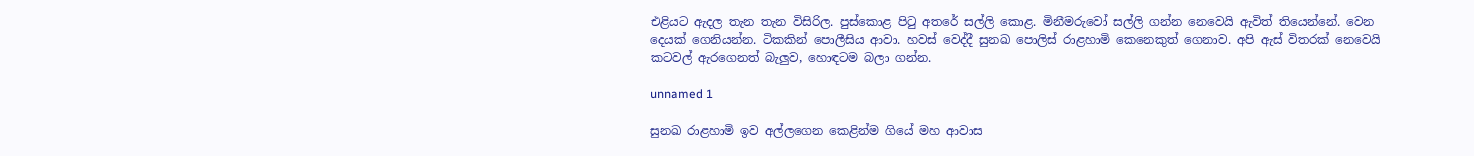එළියට ඇදල තැන තැන විසිරිල. පුස්කොළ පිටු අතරේ සල්ලි කොළ. මිනීමරුවෝ සල්ලි ගන්න නෙවෙයි ඇවිත් තියෙන්නේ. වෙන දෙයක් ගෙනියන්න. ටිකකින් පොලීසිය ආවා. හවස් වෙද්දී සුනඛ පොලිස් රාළහාමි කෙනෙකුත් ගෙනාව. අපි ඇස් විතරක් නෙවෙයි කටවල් ඇරගෙනත් බැලුව, හොඳටම බලා ගන්න.

unnamed 1

සුනඛ රාළහාමි ඉව අල්ලගෙන කෙළින්ම ගියේ මහ ආවාස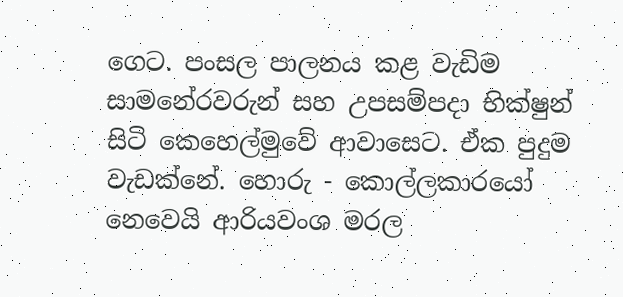ගෙට. පංසල පාලනය කළ වැඩිම සාමනේරවරුන් සහ උපසම්පදා භික්ෂුන් සිටි කෙහෙල්මුවේ ආවාසෙට. ඒක පුදුම වැඩක්නේ. හොරු - කොල්ලකාරයෝ නෙවෙයි ආරියවංශ මරල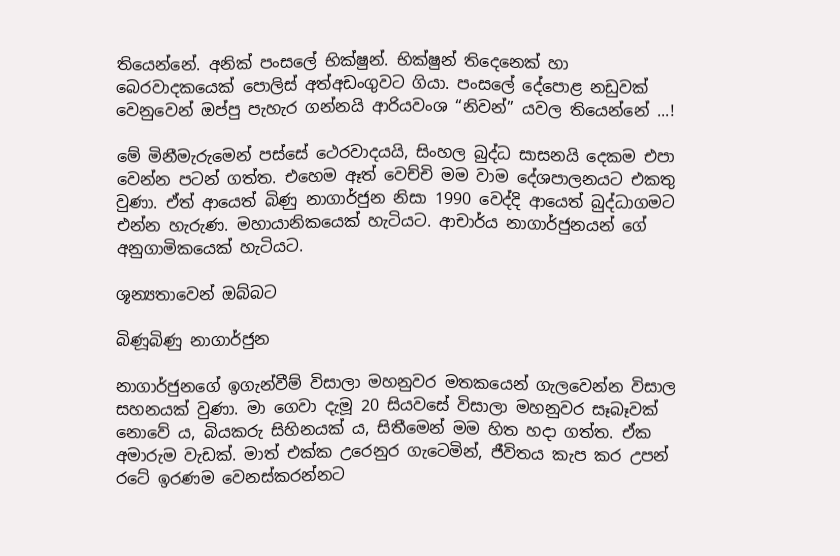තියෙන්නේ. අනික් පංසලේ භික්ෂුන්. භික්ෂුන් තිදෙනෙක් හා බෙරවාදකයෙක් පොලිස් අත්අඩංගුවට ගියා. පංසලේ දේපොළ නඩුවක් වෙනුවෙන් ඔප්පු පැහැර ගන්නයි ආරියවංශ “නිවන්” යවල තියෙන්නේ ...!

මේ මිනීමැරුමෙන් පස්සේ ථෙරවාදයයි, සිංහල බුද්ධ සාසනයි දෙකම එපා වෙන්න පටන් ගත්ත. එහෙම ඈත් වෙච්චි මම වාම දේශපාලනයට එකතු වුණා. ඒත් ආයෙත් බිණු නාගාර්ජුන නිසා 1990 වෙද්දි ආයෙත් බුද්ධාගමට එන්න හැරුණ. මහායානිකයෙක් හැටියට. ආචාර්ය නාගාර්ජුනයන් ගේ අනුගාමිකයෙක් හැටියට.

ශූන්‍යතාවෙන් ඔබ්බට

බිණූබිණු නාගාර්ජුන

නාගාර්ජුනගේ ඉගැන්වීම් විසාලා මහනුවර මතකයෙන් ගැලවෙන්න විසාල සහනයක් වුණා. මා ගෙවා දැමූ 20 සියවසේ විසාලා මහනුවර සෑබෑවක් නොවේ ය, බියකරු සිහිනයක් ය, සිතීමෙන් මම හිත හදා ගත්ත. ඒක අමාරුම වැඩක්. මාත් එක්ක උරෙනුර ගැටෙමින්, ජීවිතය කැප කර උපන් රටේ ඉරණම වෙනස්කරන්නට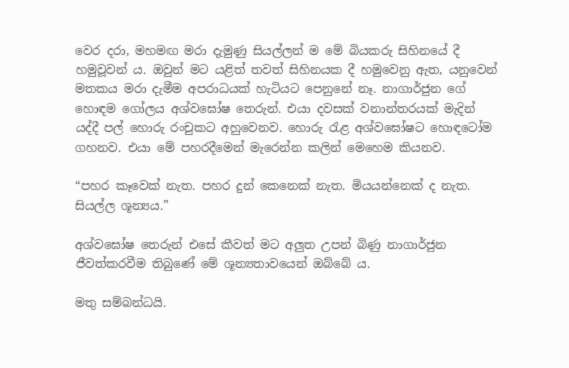වෙර දරා, මහමඟ මරා දැමුණු සියල්ලන් ම මේ බියකරු සිහිනයේ දී හමුවූවන් ය. ඔවුන් මට යළිත් තවත් සිහිනයක දී හමුවෙනු ඇත, යනුවෙන් මතකය මරා දැමීම අපරාධයක් හැටියට පෙනුනේ නෑ. නාගාර්ජුන ගේ හොඳම ගෝලය අශ්වඝෝෂ තෙරුන්. එයා දවසක් වනාන්තරයක් මැදින් යද්දී පල් හොරු රංචුකට අහුවෙනව. හොරු රැළ අශ්වඝෝෂට හොඳටෝම ගහනව. එයා මේ පහරදීමෙන් මැරෙන්න කලින් මෙහෙම කියනව.

“පහර කෑවෙක් නැත. පහර දුන් කෙනෙක් නැත. මියයන්නෙක් ද නැත. සියල්ල ශූන්‍යය.”

අශ්වඝෝෂ තෙරුන් එසේ කීවත් මට අලුත උපන් බිණු නාගාර්ජුන ජීවත්කරවීම තිබුණේ මේ ශූන්‍යතාවයෙන් ඔබ්බේ ය.

මතු සම්බන්ධයි.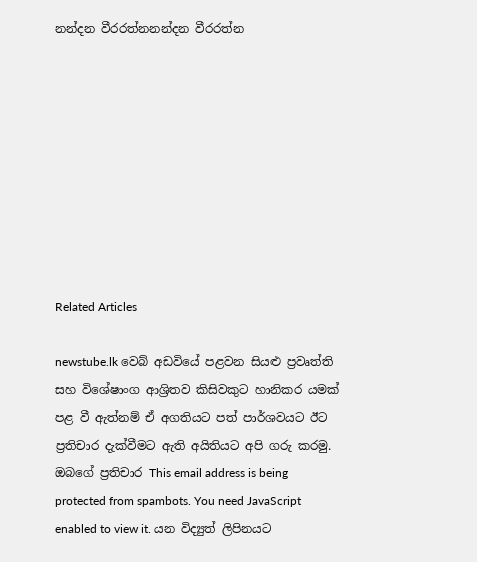නන්දන වීරරත්නනන්දන වීරරත්න









Related Articles

newstube.lk වෙබ් අඩවියේ පළවන සියළු ප්‍රවෘත්ති සහ විශේෂාංග ආශ්‍රිතව කිසිවකුට හානිකර යමක් පළ වී ඇත්නම් ඒ අගතියට පත් පාර්ශවයට ඊට ප්‍රතිචාර දැක්වීමට ඇති අයිතියට අපි ගරු කරමු.
ඔබගේ ප්‍රතිචාර This email address is being protected from spambots. You need JavaScript enabled to view it. යන විද්‍යුත් ලිපිනයට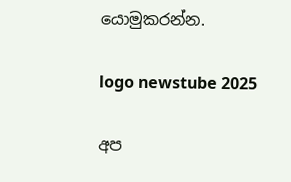යොමුකරන්න.

logo newstube 2025

අප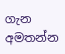ගැන අමතන්න